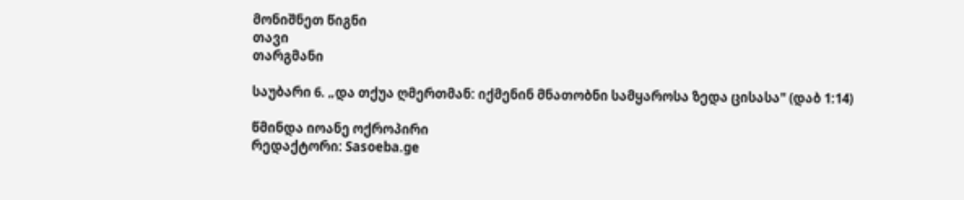მონიშნეთ წიგნი
თავი
თარგმანი

საუბარი 6. „და თქუა ღმერთმან: იქმენინ მნათობნი სამყაროსა ზედა ცისასა" (დაბ 1:14)

წმინდა იოანე ოქროპირი
რედაქტორი: Sasoeba.ge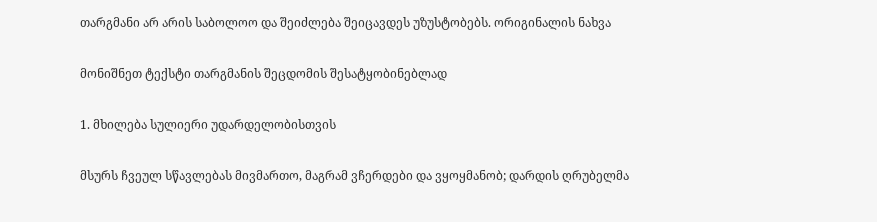თარგმანი არ არის საბოლოო და შეიძლება შეიცავდეს უზუსტობებს. ორიგინალის ნახვა

მონიშნეთ ტექსტი თარგმანის შეცდომის შესატყობინებლად

1. მხილება სულიერი უდარდელობისთვის

მსურს ჩვეულ სწავლებას მივმართო, მაგრამ ვჩერდები და ვყოყმანობ; დარდის ღრუბელმა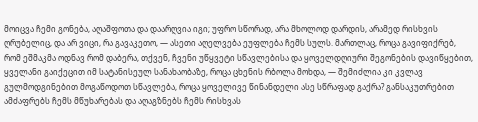მოიცვა ჩემი გონება, აღაშფოთა და დაარღვია იგი; უფრო სწორად, არა მხოლოდ დარდის, არამედ რისხვის ღრუბელიც, და არ ვიცი, რა გავაკეთო, — ასეთი აღელვება ეუფლება ჩემს სულს. მართლაც, როცა გავიფიქრებ, რომ ეშმაკმა ოდნავ რომ დაბერა, თქვენ, ჩვენი უწყვეტი სწავლებისა და ყოველდღიური შეგონების დავიწყებით, ყველანი გაიქეცით იმ სატანისეულ სანახაობაზე, როცა ცხენის რბოლა მოხდა, — შემიძლია კი კვლავ გულმოდგინებით მოგაწოდოთ სწავლება, როცა ყოველივე წინანდელი ასე სწრაფად გაქრა? განსაკუთრებით ამძაფრებს ჩემს მწუხარებას და აღაგზნებს ჩემს რისხვას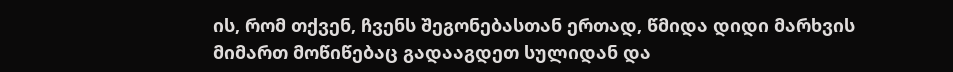ის, რომ თქვენ, ჩვენს შეგონებასთან ერთად, წმიდა დიდი მარხვის მიმართ მოწიწებაც გადააგდეთ სულიდან და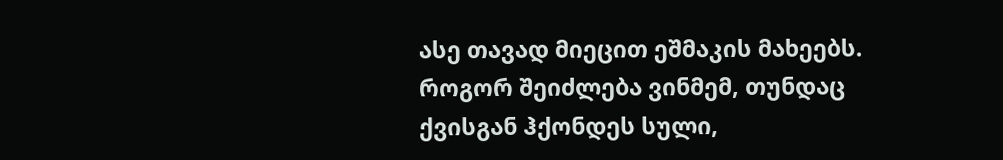ასე თავად მიეცით ეშმაკის მახეებს. როგორ შეიძლება ვინმემ, თუნდაც ქვისგან ჰქონდეს სული,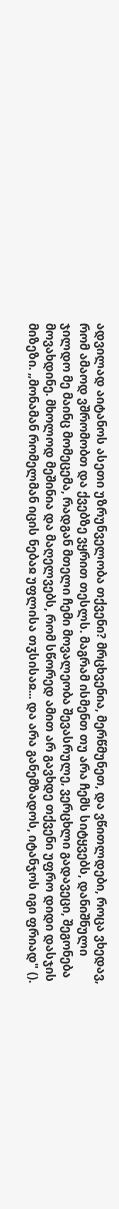ადვილად აიტანოს ასეთი უზრუნველობა თქვენი? მრცხვენია, მერწმუნეთ, და ვწითლდები, როცა ვხედავ, რომ ამაოდ ვშრომობთ და ქვებზე ვყრით თესლს. მაგრამ ისმენთ თუ არა ჩემს სიტყვებს, დანიშნული ჯილდო მე მაინც მომეცემა, რადგან მთელი ჩემი მოვალეობა შევასრულე, ვერცხლი გადავეცი, შეგონება მოვახდინე. მხოლოდ მეშინია და მაღელვებს, რომ სწორედ ამით არ გავხდე თქვენი უფრო დიდი დასჯის მიზეზი. „მონამან რომელმან იცის ნებაჲ უფლისა თჳსისაჲ... და არა განემზადოს, იტანჯოს იგი ფრიად" ().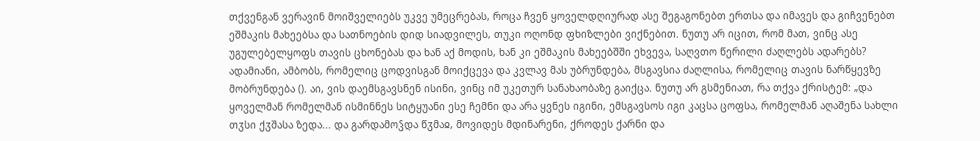თქვენგან ვერავინ მოიშველიებს უკვე უმეცრებას, როცა ჩვენ ყოველდღიურად ასე შეგაგონებთ ერთსა და იმავეს და გიჩვენებთ ეშმაკის მახეებსა და სათნოების დიდ სიადვილეს, თუკი ოღონდ ფხიზლები ვიქნებით. ნუთუ არ იცით, რომ მათ, ვინც ასე უგულებელყოფს თავის ცხონებას და ხან აქ მოდის, ხან კი ეშმაკის მახეებშში ეხვევა, საღვთო წერილი ძაღლებს ადარებს? ადამიანი, ამბობს, რომელიც ცოდვისგან მოიქცევა და კვლავ მას უბრუნდება, მსგავსია ძაღლისა, რომელიც თავის ნარწყევზე მობრუნდება (). აი, ვის დაემსგავსნენ ისინი, ვინც იმ უკეთურ სანახაობაზე გაიქცა. ნუთუ არ გსმენიათ, რა თქვა ქრისტემ: „და ყოველმან რომელმან ისმინნეს სიტყუანი ესე ჩემნი და არა ყვნეს იგინი, ემსგავსოს იგი კაცსა ცოფსა, რომელმან აღაშენა სახლი თჳსი ქჳშასა ზედა... და გარდამოჴდა წჳმაჲ, მოვიდეს მდინარენი, ქროდეს ქარნი და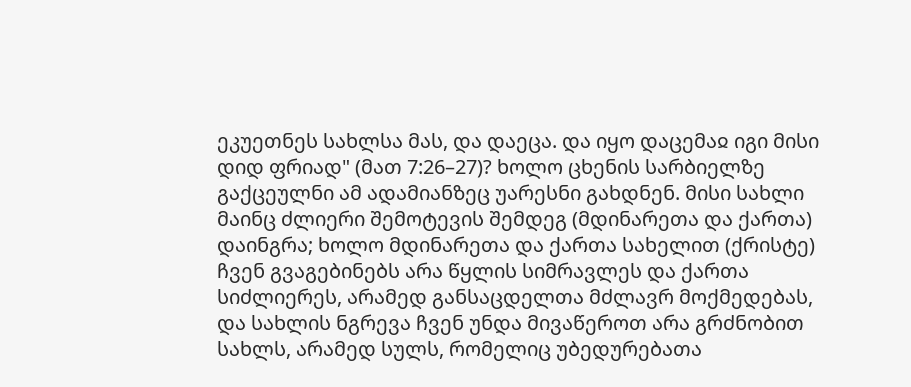ეკუეთნეს სახლსა მას, და დაეცა. და იყო დაცემაჲ იგი მისი დიდ ფრიად" (მათ 7:26–27)? ხოლო ცხენის სარბიელზე გაქცეულნი ამ ადამიანზეც უარესნი გახდნენ. მისი სახლი მაინც ძლიერი შემოტევის შემდეგ (მდინარეთა და ქართა) დაინგრა; ხოლო მდინარეთა და ქართა სახელით (ქრისტე) ჩვენ გვაგებინებს არა წყლის სიმრავლეს და ქართა სიძლიერეს, არამედ განსაცდელთა მძლავრ მოქმედებას, და სახლის ნგრევა ჩვენ უნდა მივაწეროთ არა გრძნობით სახლს, არამედ სულს, რომელიც უბედურებათა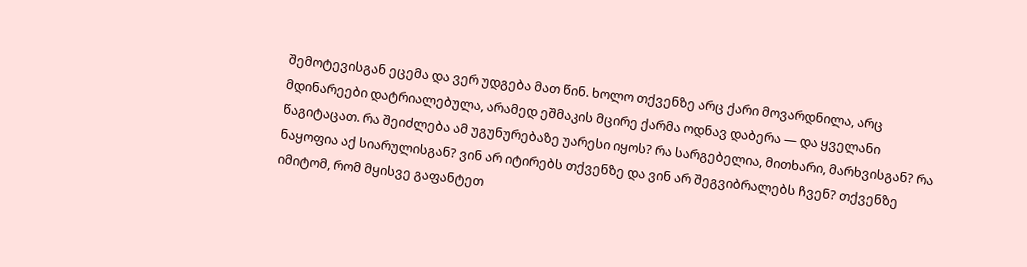შემოტევისგან ეცემა და ვერ უდგება მათ წინ. ხოლო თქვენზე არც ქარი მოვარდნილა, არც მდინარეები დატრიალებულა, არამედ ეშმაკის მცირე ქარმა ოდნავ დაბერა — და ყველანი წაგიტაცათ. რა შეიძლება ამ უგუნურებაზე უარესი იყოს? რა სარგებელია, მითხარი, მარხვისგან? რა ნაყოფია აქ სიარულისგან? ვინ არ იტირებს თქვენზე და ვინ არ შეგვიბრალებს ჩვენ? თქვენზე იმიტომ, რომ მყისვე გაფანტეთ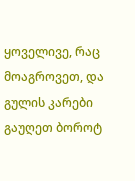ყოველივე, რაც მოაგროვეთ, და გულის კარები გაუღეთ ბოროტ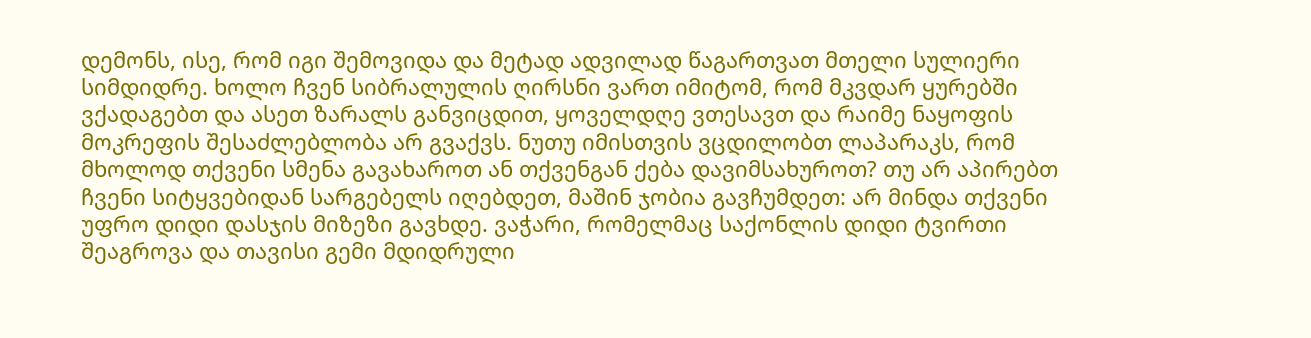დემონს, ისე, რომ იგი შემოვიდა და მეტად ადვილად წაგართვათ მთელი სულიერი სიმდიდრე. ხოლო ჩვენ სიბრალულის ღირსნი ვართ იმიტომ, რომ მკვდარ ყურებში ვქადაგებთ და ასეთ ზარალს განვიცდით, ყოველდღე ვთესავთ და რაიმე ნაყოფის მოკრეფის შესაძლებლობა არ გვაქვს. ნუთუ იმისთვის ვცდილობთ ლაპარაკს, რომ მხოლოდ თქვენი სმენა გავახაროთ ან თქვენგან ქება დავიმსახუროთ? თუ არ აპირებთ ჩვენი სიტყვებიდან სარგებელს იღებდეთ, მაშინ ჯობია გავჩუმდეთ: არ მინდა თქვენი უფრო დიდი დასჯის მიზეზი გავხდე. ვაჭარი, რომელმაც საქონლის დიდი ტვირთი შეაგროვა და თავისი გემი მდიდრული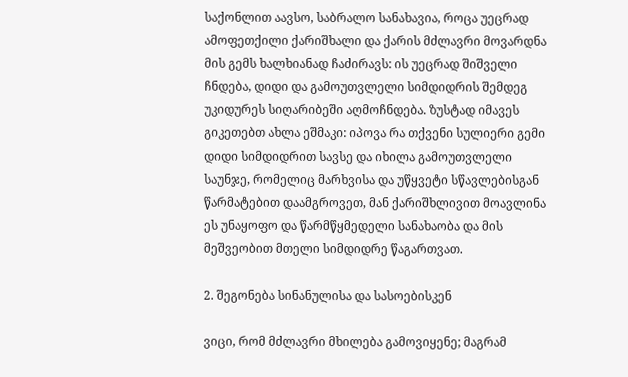საქონლით აავსო, საბრალო სანახავია, როცა უეცრად ამოფეთქილი ქარიშხალი და ქარის მძლავრი მოვარდნა მის გემს ხალხიანად ჩაძირავს: ის უეცრად შიშველი ჩნდება, დიდი და გამოუთვლელი სიმდიდრის შემდეგ უკიდურეს სიღარიბეში აღმოჩნდება. ზუსტად იმავეს გიკეთებთ ახლა ეშმაკი: იპოვა რა თქვენი სულიერი გემი დიდი სიმდიდრით სავსე და იხილა გამოუთვლელი საუნჯე, რომელიც მარხვისა და უწყვეტი სწავლებისგან წარმატებით დაამგროვეთ, მან ქარიშხლივით მოავლინა ეს უნაყოფო და წარმწყმედელი სანახაობა და მის მეშვეობით მთელი სიმდიდრე წაგართვათ.

2. შეგონება სინანულისა და სასოებისკენ

ვიცი, რომ მძლავრი მხილება გამოვიყენე; მაგრამ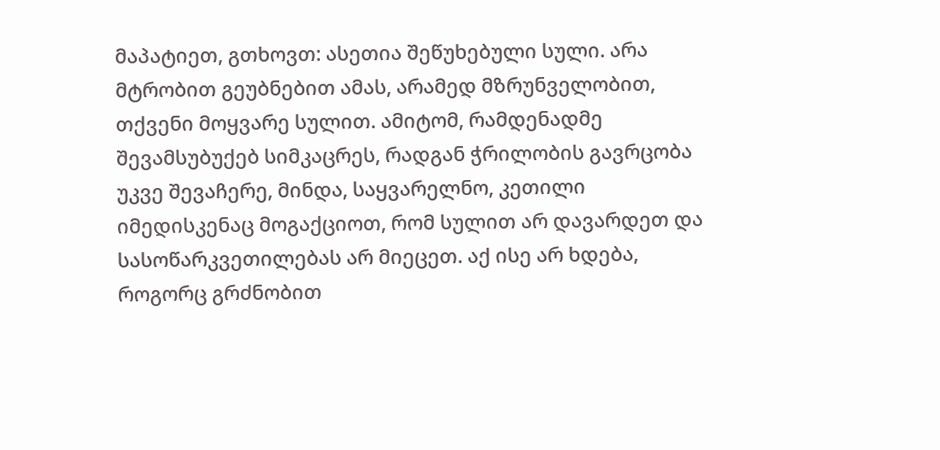მაპატიეთ, გთხოვთ: ასეთია შეწუხებული სული. არა მტრობით გეუბნებით ამას, არამედ მზრუნველობით, თქვენი მოყვარე სულით. ამიტომ, რამდენადმე შევამსუბუქებ სიმკაცრეს, რადგან ჭრილობის გავრცობა უკვე შევაჩერე, მინდა, საყვარელნო, კეთილი იმედისკენაც მოგაქციოთ, რომ სულით არ დავარდეთ და სასოწარკვეთილებას არ მიეცეთ. აქ ისე არ ხდება, როგორც გრძნობით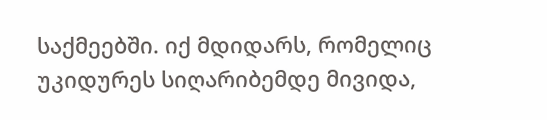საქმეებში. იქ მდიდარს, რომელიც უკიდურეს სიღარიბემდე მივიდა,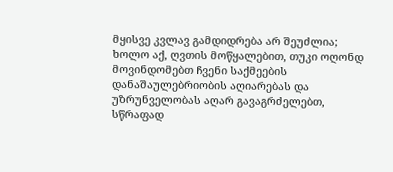მყისვე კვლავ გამდიდრება არ შეუძლია; ხოლო აქ, ღვთის მოწყალებით, თუკი ოღონდ მოვინდომებთ ჩვენი საქმეების დანაშაულებრიობის აღიარებას და უზრუნველობას აღარ გავაგრძელებთ, სწრაფად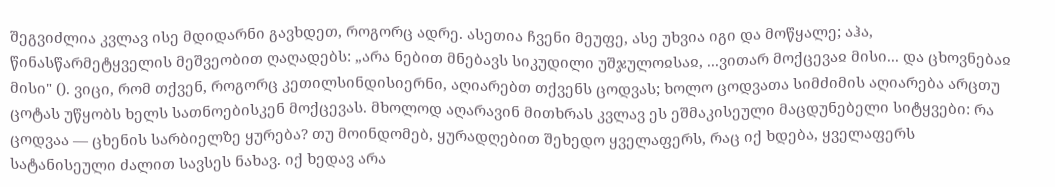შეგვიძლია კვლავ ისე მდიდარნი გავხდეთ, როგორც ადრე. ასეთია ჩვენი მეუფე, ასე უხვია იგი და მოწყალე; აჰა, წინასწარმეტყველის მეშვეობით ღაღადებს: „არა ნებით მნებავს სიკუდილი უშჯულოჲსაჲ, ...ვითარ მოქცევაჲ მისი... და ცხოვნებაჲ მისი" (). ვიცი, რომ თქვენ, როგორც კეთილსინდისიერნი, აღიარებთ თქვენს ცოდვას; ხოლო ცოდვათა სიმძიმის აღიარება არცთუ ცოტას უწყობს ხელს სათნოებისკენ მოქცევას. მხოლოდ აღარავინ მითხრას კვლავ ეს ეშმაკისეული მაცდუნებელი სიტყვები: რა ცოდვაა — ცხენის სარბიელზე ყურება? თუ მოინდომებ, ყურადღებით შეხედო ყველაფერს, რაც იქ ხდება, ყველაფერს სატანისეული ძალით სავსეს ნახავ. იქ ხედავ არა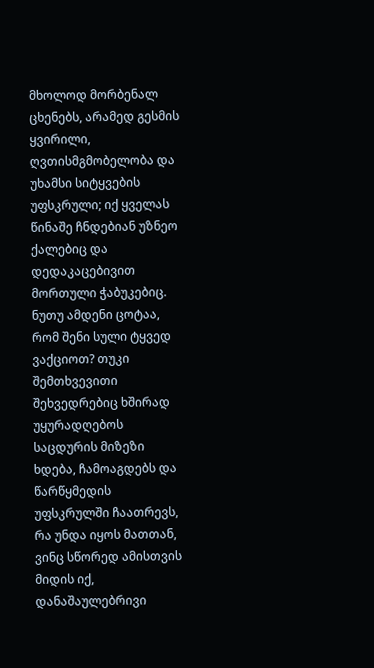მხოლოდ მორბენალ ცხენებს, არამედ გესმის ყვირილი, ღვთისმგმობელობა და უხამსი სიტყვების უფსკრული; იქ ყველას წინაშე ჩნდებიან უზნეო ქალებიც და დედაკაცებივით მორთული ჭაბუკებიც. ნუთუ ამდენი ცოტაა, რომ შენი სული ტყვედ ვაქციოთ? თუკი შემთხვევითი შეხვედრებიც ხშირად უყურადღებოს საცდურის მიზეზი ხდება, ჩამოაგდებს და წარწყმედის უფსკრულში ჩაათრევს, რა უნდა იყოს მათთან, ვინც სწორედ ამისთვის მიდის იქ, დანაშაულებრივი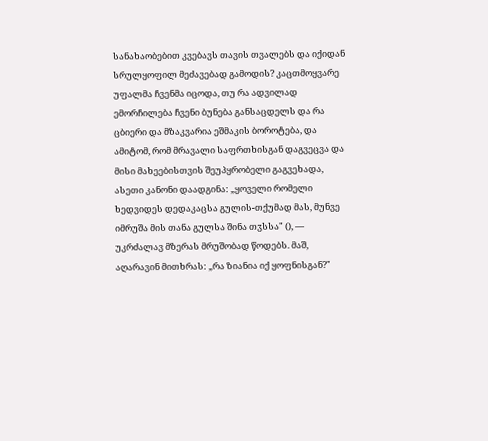სანახაობებით კვებავს თავის თვალებს და იქიდან სრულყოფილ მეძავებად გამოდის? კაცთმოყვარე უფალმა ჩვენმა იცოდა, თუ რა ადვილად ემორჩილება ჩვენი ბუნება განსაცდელს და რა ცბიერი და მზაკვარია ეშმაკის ბოროტება, და ამიტომ, რომ მრავალი საფრთხისგან დაგვეცვა და მისი მახეებისთვის შეუპყრობელი გაგვეხადა, ასეთი კანონი დაადგინა: „ყოველი რომელი ხედვიდეს დედაკაცსა გულის-თქუმად მას, მუნვე იმრუშა მის თანა გულსა შინა თჳსსა" (), — უკრძალავ მზერას მრუშობად წოდებს. მაშ, აღარავინ მითხრას: „რა ზიანია იქ ყოფნისგან?"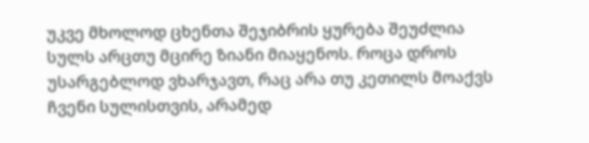უკვე მხოლოდ ცხენთა შეჯიბრის ყურება შეუძლია სულს არცთუ მცირე ზიანი მიაყენოს. როცა დროს უსარგებლოდ ვხარჯავთ, რაც არა თუ კეთილს მოაქვს ჩვენი სულისთვის, არამედ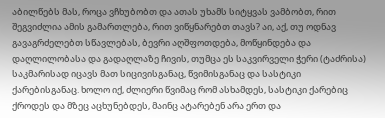აბილწებს მას, როცა ვჩხუბობთ და ათას უხამს სიტყვას ვამბობთ, რით შეგვიძლია ამის გამართლება, რით ვიწყნარებთ თავს? აი, აქ, თუ ოდნავ გავაგრძელებთ სწავლებას, ბევრი აღშფოთდება, მოწყინდება და დაღლილობასა და გადაღლაზე ჩივის, თუმცა ეს საკვირველი ჭერი (ტაძრისა) საკმარისად იცავს მათ სიცივისგანაც, წვიმისგანაც და სასტიკი ქარებისგანაც. ხოლო იქ, ძლიერი წვიმაც რომ ასხამდეს, სასტიკი ქარებიც ქროდეს და მზეც აცხუნებდეს, მაინც ატარებენ არა ერთ და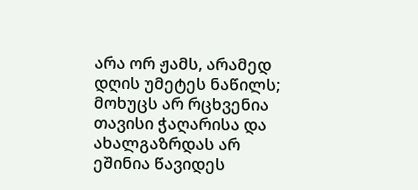არა ორ ჟამს, არამედ დღის უმეტეს ნაწილს; მოხუცს არ რცხვენია თავისი ჭაღარისა და ახალგაზრდას არ ეშინია წავიდეს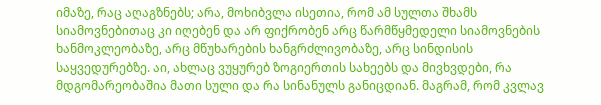იმაზე, რაც აღაგზნებს; არა, მოხიბვლა ისეთია, რომ ამ სულთა შხამს სიამოვნებითაც კი იღებენ და არ ფიქრობენ არც წარმწყმედელი სიამოვნების ხანმოკლეობაზე, არც მწუხარების ხანგრძლივობაზე, არც სინდისის საყვედურებზე. აი, ახლაც ვუყურებ ზოგიერთის სახეებს და მივხვდები, რა მდგომარეობაშია მათი სული და რა სინანულს განიცდიან. მაგრამ, რომ კვლავ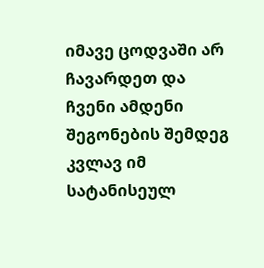იმავე ცოდვაში არ ჩავარდეთ და ჩვენი ამდენი შეგონების შემდეგ კვლავ იმ სატანისეულ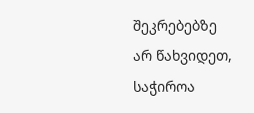შეკრებებზე არ წახვიდეთ, საჭიროა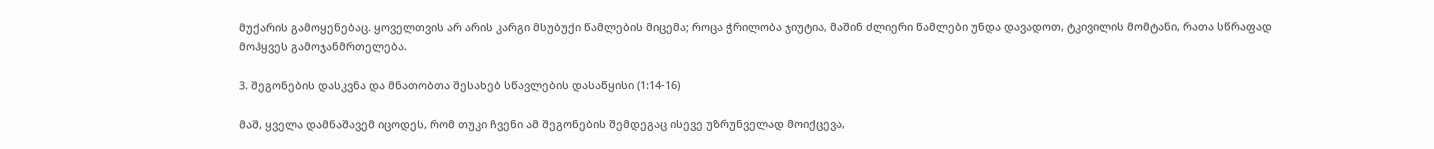მუქარის გამოყენებაც. ყოველთვის არ არის კარგი მსუბუქი წამლების მიცემა; როცა ჭრილობა ჯიუტია, მაშინ ძლიერი წამლები უნდა დავადოთ, ტკივილის მომტანი, რათა სწრაფად მოჰყვეს გამოჯანმრთელება.

3. შეგონების დასკვნა და მნათობთა შესახებ სწავლების დასაწყისი (1:14-16)

მაშ, ყველა დამნაშავემ იცოდეს, რომ თუკი ჩვენი ამ შეგონების შემდეგაც ისევე უზრუნველად მოიქცევა,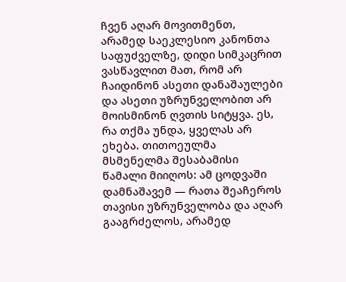ჩვენ აღარ მოვითმენთ, არამედ საეკლესიო კანონთა საფუძველზე, დიდი სიმკაცრით ვასწავლით მათ, რომ არ ჩაიდინონ ასეთი დანაშაულები და ასეთი უზრუნველობით არ მოისმინონ ღვთის სიტყვა. ეს, რა თქმა უნდა, ყველას არ ეხება. თითოეულმა მსმენელმა შესაბამისი წამალი მიიღოს: ამ ცოდვაში დამნაშავემ — რათა შეაჩეროს თავისი უზრუნველობა და აღარ გააგრძელოს, არამედ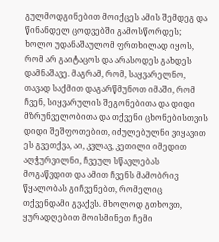გულმოდგინებით მოიქცეს ამის შემდეგ და წინანდელ ცოდვებში გამოსწორდეს; ხოლო უდანაშაულომ ფრთხილად იყოს, რომ არ გაიტაცოს და არასოდეს გახდეს დამნაშავე. მაგრამ, რომ, საყვარელნო, თავად საქმით დაგარწმუნოთ იმაში, რომ ჩვენ, სიყვარულის შეგონებითა და დიდი მზრუნველობითა და თქვენი ცხონებისთვის დიდი შეშფოთებით, იძულებულნი ვიყავით ეს გვეთქვა, აი, კვლავ, კეთილი იმედით აღჭურვილნი, ჩვეულ სწავლებას მოგაწვდით და ამით ჩვენს მამობრივ წყალობას გიჩვენებთ, რომელიც თქვენდამი გვაქვს. მხოლოდ გთხოვთ, ყურადღებით მოისმინეთ ჩემი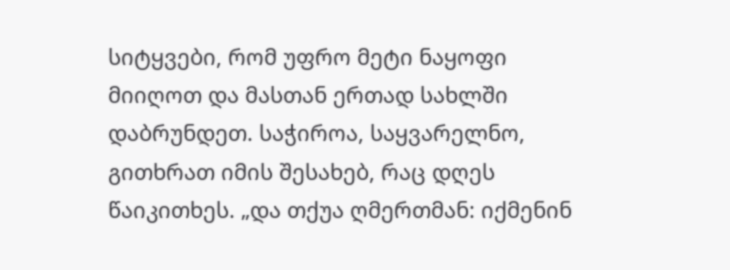სიტყვები, რომ უფრო მეტი ნაყოფი მიიღოთ და მასთან ერთად სახლში დაბრუნდეთ. საჭიროა, საყვარელნო, გითხრათ იმის შესახებ, რაც დღეს წაიკითხეს. „და თქუა ღმერთმან: იქმენინ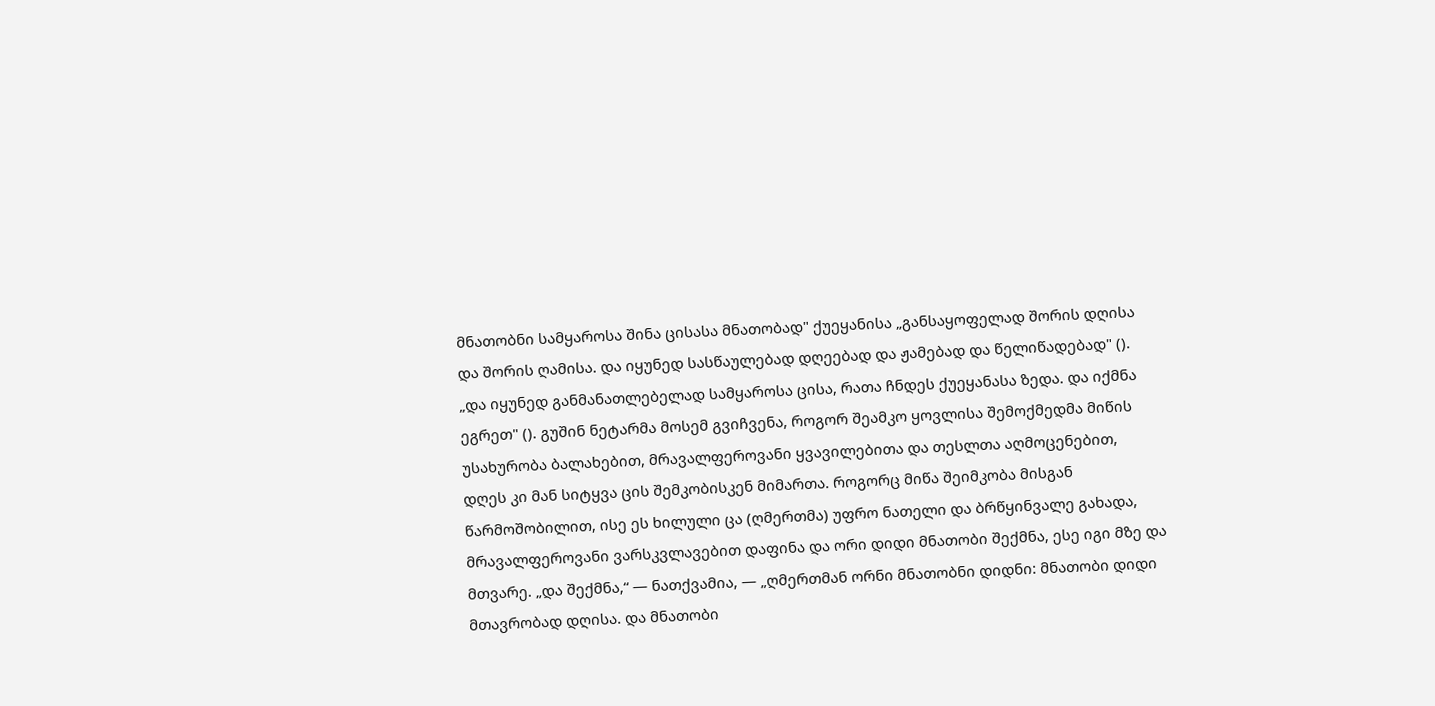მნათობნი სამყაროსა შინა ცისასა მნათობად" ქუეყანისა „განსაყოფელად შორის დღისა და შორის ღამისა. და იყუნედ სასწაულებად დღეებად და ჟამებად და წელიწადებად" (). „და იყუნედ განმანათლებელად სამყაროსა ცისა, რათა ჩნდეს ქუეყანასა ზედა. და იქმნა ეგრეთ" (). გუშინ ნეტარმა მოსემ გვიჩვენა, როგორ შეამკო ყოვლისა შემოქმედმა მიწის უსახურობა ბალახებით, მრავალფეროვანი ყვავილებითა და თესლთა აღმოცენებით, დღეს კი მან სიტყვა ცის შემკობისკენ მიმართა. როგორც მიწა შეიმკობა მისგან წარმოშობილით, ისე ეს ხილული ცა (ღმერთმა) უფრო ნათელი და ბრწყინვალე გახადა, მრავალფეროვანი ვარსკვლავებით დაფინა და ორი დიდი მნათობი შექმნა, ესე იგი მზე და მთვარე. „და შექმნა,“ — ნათქვამია, — „ღმერთმან ორნი მნათობნი დიდნი: მნათობი დიდი მთავრობად დღისა. და მნათობი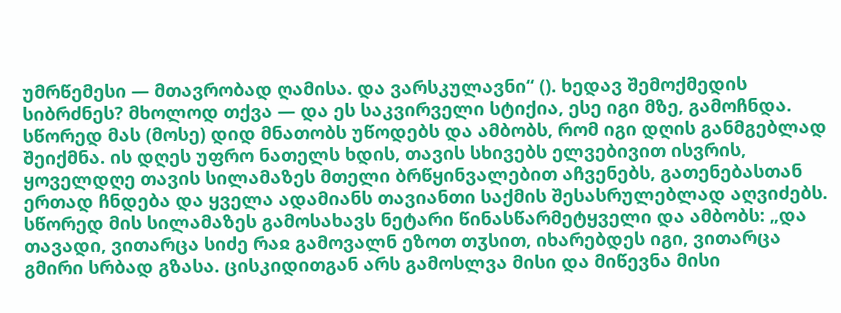უმრწემესი — მთავრობად ღამისა. და ვარსკულავნი“ (). ხედავ შემოქმედის სიბრძნეს? მხოლოდ თქვა — და ეს საკვირველი სტიქია, ესე იგი მზე, გამოჩნდა. სწორედ მას (მოსე) დიდ მნათობს უწოდებს და ამბობს, რომ იგი დღის განმგებლად შეიქმნა. ის დღეს უფრო ნათელს ხდის, თავის სხივებს ელვებივით ისვრის, ყოველდღე თავის სილამაზეს მთელი ბრწყინვალებით აჩვენებს, გათენებასთან ერთად ჩნდება და ყველა ადამიანს თავიანთი საქმის შესასრულებლად აღვიძებს. სწორედ მის სილამაზეს გამოსახავს ნეტარი წინასწარმეტყველი და ამბობს: „და თავადი, ვითარცა სიძე რაჲ გამოვალნ ეზოთ თჳსით, იხარებდეს იგი, ვითარცა გმირი სრბად გზასა. ცისკიდითგან არს გამოსლვა მისი და მიწევნა მისი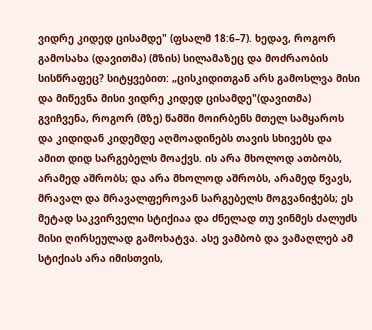ვიდრე კიდედ ცისამდე" (ფსალმ 18:6–7). ხედავ, როგორ გამოსახა (დავითმა) (მზის) სილამაზეც და მოძრაობის სისწრაფეც? სიტყვებით: „ცისკიდითგან არს გამოსლვა მისი და მიწევნა მისი ვიდრე კიდედ ცისამდე"(დავითმა) გვიჩვენა, როგორ (მზე) წამში მოირბენს მთელ სამყაროს და კიდიდან კიდემდე აღმოადინებს თავის სხივებს და ამით დიდ სარგებელს მოაქვს. ის არა მხოლოდ ათბობს, არამედ აშრობს; და არა მხოლოდ აშრობს, არამედ წვავს, მრავალ და მრავალფეროვან სარგებელს მოგვანიჭებს; ეს მეტად საკვირველი სტიქიაა და ძნელად თუ ვინმეს ძალუძს მისი ღირსეულად გამოხატვა. ასე ვამბობ და ვამაღლებ ამ სტიქიას არა იმისთვის,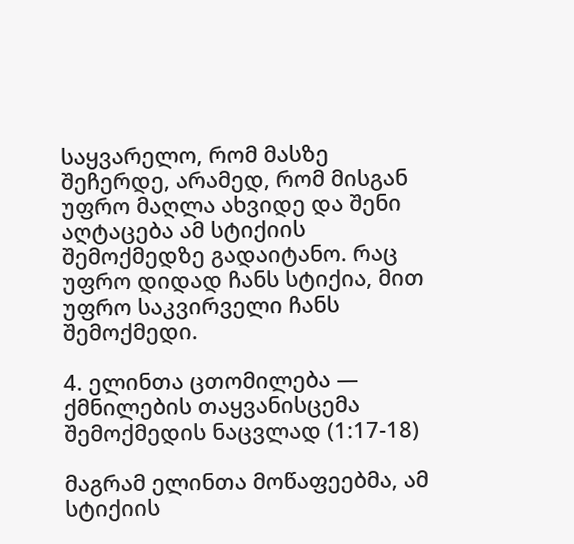საყვარელო, რომ მასზე შეჩერდე, არამედ, რომ მისგან უფრო მაღლა ახვიდე და შენი აღტაცება ამ სტიქიის შემოქმედზე გადაიტანო. რაც უფრო დიდად ჩანს სტიქია, მით უფრო საკვირველი ჩანს შემოქმედი.

4. ელინთა ცთომილება — ქმნილების თაყვანისცემა შემოქმედის ნაცვლად (1:17-18)

მაგრამ ელინთა მოწაფეებმა, ამ სტიქიის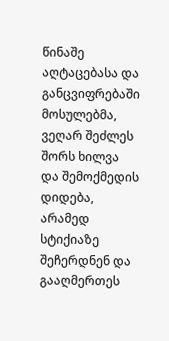წინაშე აღტაცებასა და განცვიფრებაში მოსულებმა, ვეღარ შეძლეს შორს ხილვა და შემოქმედის დიდება, არამედ სტიქიაზე შეჩერდნენ და გააღმერთეს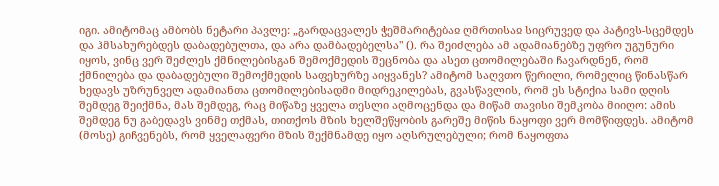იგი. ამიტომაც ამბობს ნეტარი პავლე: „გარდაცვალეს ჭეშმარიტებაჲ ღმრთისაჲ სიცრუვედ და პატივს-სცემდეს და ჰმსახურებდეს დაბადებულთა, და არა დამბადებელსა" (). რა შეიძლება ამ ადამიანებზე უფრო უგუნური იყოს, ვინც ვერ შეძლეს ქმნილებისგან შემოქმედის შეცნობა და ასეთ ცთომილებაში ჩავარდნენ, რომ ქმნილება და დაბადებული შემოქმედის საფეხურზე აიყვანეს? ამიტომ საღვთო წერილი, რომელიც წინასწარ ხედავს უზრუნველ ადამიანთა ცთომილებისადმი მიდრეკილებას, გვასწავლის, რომ ეს სტიქია სამი დღის შემდეგ შეიქმნა, მას შემდეგ, რაც მიწაზე ყველა თესლი აღმოცენდა და მიწამ თავისი შემკობა მიიღო: ამის შემდეგ ნუ გაბედავს ვინმე თქმას, თითქოს მზის ხელშეწყობის გარეშე მიწის ნაყოფი ვერ მომწიფდეს. ამიტომ (მოსე) გიჩვენებს, რომ ყველაფერი მზის შექმნამდე იყო აღსრულებული; რომ ნაყოფთა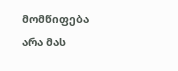მომწიფება არა მას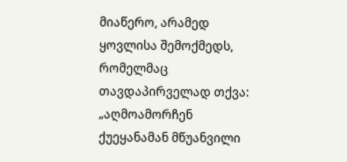მიაწერო, არამედ ყოვლისა შემოქმედს, რომელმაც თავდაპირველად თქვა: „აღმოამორჩენ ქუეყანამან მწუანვილი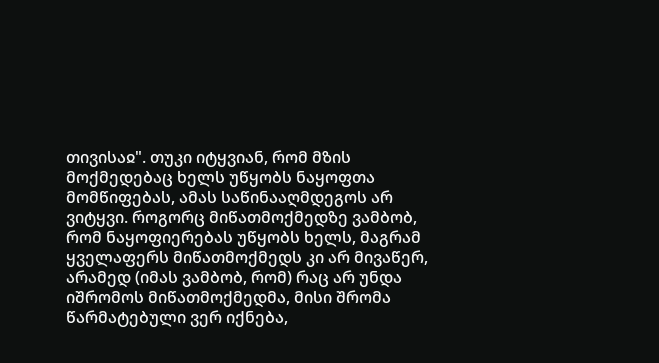თივისაჲ". თუკი იტყვიან, რომ მზის მოქმედებაც ხელს უწყობს ნაყოფთა მომწიფებას, ამას საწინააღმდეგოს არ ვიტყვი. როგორც მიწათმოქმედზე ვამბობ, რომ ნაყოფიერებას უწყობს ხელს, მაგრამ ყველაფერს მიწათმოქმედს კი არ მივაწერ, არამედ (იმას ვამბობ, რომ) რაც არ უნდა იშრომოს მიწათმოქმედმა, მისი შრომა წარმატებული ვერ იქნება,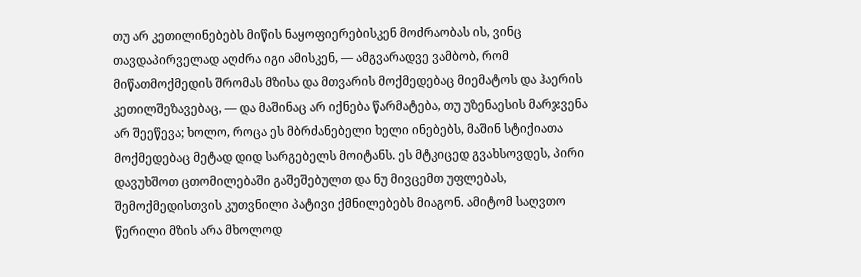თუ არ კეთილინებებს მიწის ნაყოფიერებისკენ მოძრაობას ის, ვინც თავდაპირველად აღძრა იგი ამისკენ, — ამგვარადვე ვამბობ, რომ მიწათმოქმედის შრომას მზისა და მთვარის მოქმედებაც მიემატოს და ჰაერის კეთილშეზავებაც, — და მაშინაც არ იქნება წარმატება, თუ უზენაესის მარჯვენა არ შეეწევა; ხოლო, როცა ეს მბრძანებელი ხელი ინებებს, მაშინ სტიქიათა მოქმედებაც მეტად დიდ სარგებელს მოიტანს. ეს მტკიცედ გვახსოვდეს, პირი დავუხშოთ ცთომილებაში გაშეშებულთ და ნუ მივცემთ უფლებას, შემოქმედისთვის კუთვნილი პატივი ქმნილებებს მიაგონ. ამიტომ საღვთო წერილი მზის არა მხოლოდ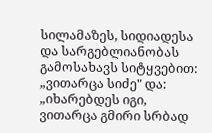სილამაზეს, სიდიადესა და სარგებლიანობას გამოსახავს სიტყვებით: „ვითარცა სიძე" და: „იხარებდეს იგი, ვითარცა გმირი სრბად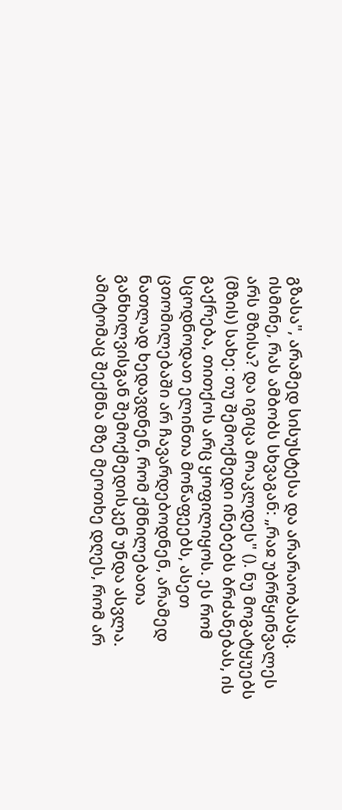გზასა", არამედ სისუსტესა და არარაობასაც. ისმინე, რას ამბობს სხვაგან: „რაჲ უბრწყინვალეს არს მზისა? და იგიცა მოაკლდეს" (). ნუ მოგატყუებს (მზის) სახე: თუ შემოქმედი ინებებს ბრძანებას, ის გაქრება, თითქოს არც ყოფილიყოს. ეს რომ სცოდნოდათ ელინთა მოწაფეებს, ასეთ ცთომილებაში არ ჩავარდებოდნენ, არამედ ნათლად ხედავდნენ, რომ ქმნილებათა განხილვისგან შემოქმედისკენ უნდა ასვლა. ამიტომაც შექმნა მზე მეოთხე დღეს, რომ არ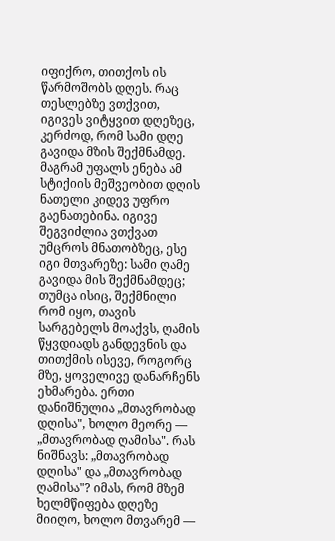იფიქრო, თითქოს ის წარმოშობს დღეს. რაც თესლებზე ვთქვით, იგივეს ვიტყვით დღეზეც, კერძოდ, რომ სამი დღე გავიდა მზის შექმნამდე. მაგრამ უფალს ენება ამ სტიქიის მეშვეობით დღის ნათელი კიდევ უფრო გაენათებინა. იგივე შეგვიძლია ვთქვათ უმცროს მნათობზეც, ესე იგი მთვარეზე: სამი ღამე გავიდა მის შექმნამდეც; თუმცა ისიც, შექმნილი რომ იყო, თავის სარგებელს მოაქვს, ღამის წყვდიადს განდევნის და თითქმის ისევე, როგორც მზე, ყოველივე დანარჩენს ეხმარება. ერთი დანიშნულია „მთავრობად დღისა", ხოლო მეორე — „მთავრობად ღამისა". რას ნიშნავს: „მთავრობად დღისა" და „მთავრობად ღამისა"? იმას, რომ მზემ ხელმწიფება დღეზე მიიღო, ხოლო მთვარემ —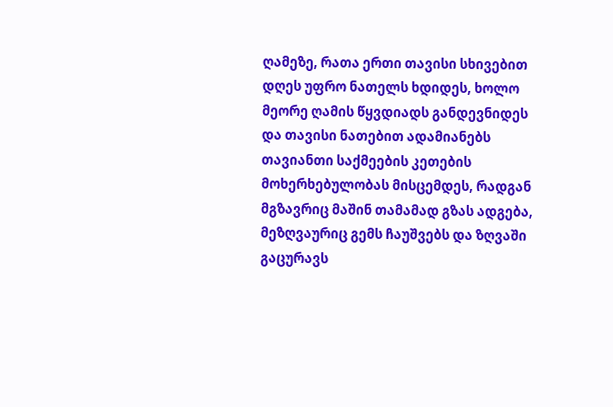ღამეზე, რათა ერთი თავისი სხივებით დღეს უფრო ნათელს ხდიდეს, ხოლო მეორე ღამის წყვდიადს განდევნიდეს და თავისი ნათებით ადამიანებს თავიანთი საქმეების კეთების მოხერხებულობას მისცემდეს, რადგან მგზავრიც მაშინ თამამად გზას ადგება, მეზღვაურიც გემს ჩაუშვებს და ზღვაში გაცურავს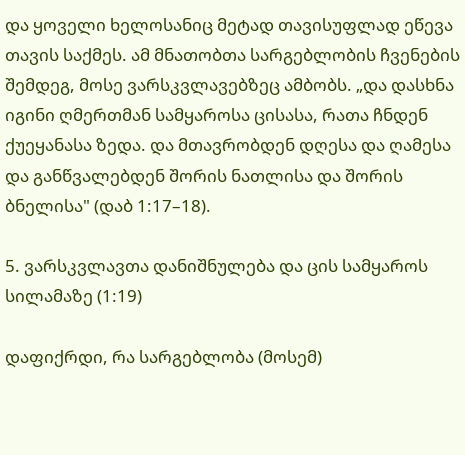და ყოველი ხელოსანიც მეტად თავისუფლად ეწევა თავის საქმეს. ამ მნათობთა სარგებლობის ჩვენების შემდეგ, მოსე ვარსკვლავებზეც ამბობს. „და დასხნა იგინი ღმერთმან სამყაროსა ცისასა, რათა ჩნდენ ქუეყანასა ზედა. და მთავრობდენ დღესა და ღამესა და განწვალებდენ შორის ნათლისა და შორის ბნელისა" (დაბ 1:17–18).

5. ვარსკვლავთა დანიშნულება და ცის სამყაროს სილამაზე (1:19)

დაფიქრდი, რა სარგებლობა (მოსემ)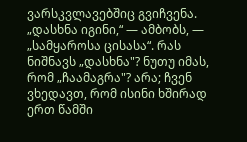ვარსკვლავებშიც გვიჩვენა. „დასხნა იგინი,“ — ამბობს, — „სამყაროსა ცისასა“. რას ნიშნავს „დასხნა"? ნუთუ იმას, რომ „ჩაამაგრა"? არა; ჩვენ ვხედავთ, რომ ისინი ხშირად ერთ წამში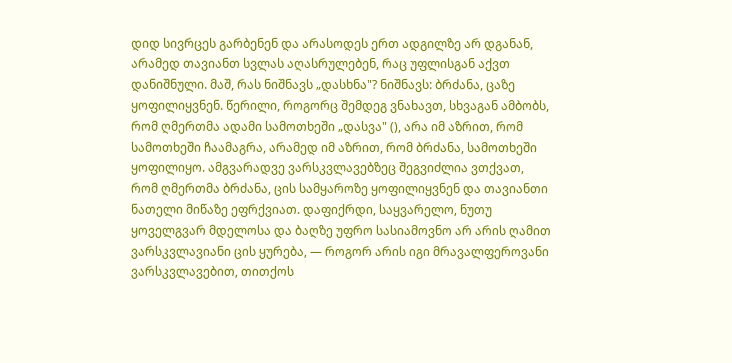დიდ სივრცეს გარბენენ და არასოდეს ერთ ადგილზე არ დგანან, არამედ თავიანთ სვლას აღასრულებენ, რაც უფლისგან აქვთ დანიშნული. მაშ, რას ნიშნავს „დასხნა"? ნიშნავს: ბრძანა, ცაზე ყოფილიყვნენ. წერილი, როგორც შემდეგ ვნახავთ, სხვაგან ამბობს, რომ ღმერთმა ადამი სამოთხეში „დასვა" (), არა იმ აზრით, რომ სამოთხეში ჩაამაგრა, არამედ იმ აზრით, რომ ბრძანა, სამოთხეში ყოფილიყო. ამგვარადვე ვარსკვლავებზეც შეგვიძლია ვთქვათ, რომ ღმერთმა ბრძანა, ცის სამყაროზე ყოფილიყვნენ და თავიანთი ნათელი მიწაზე ეფრქვიათ. დაფიქრდი, საყვარელო, ნუთუ ყოველგვარ მდელოსა და ბაღზე უფრო სასიამოვნო არ არის ღამით ვარსკვლავიანი ცის ყურება, — როგორ არის იგი მრავალფეროვანი ვარსკვლავებით, თითქოს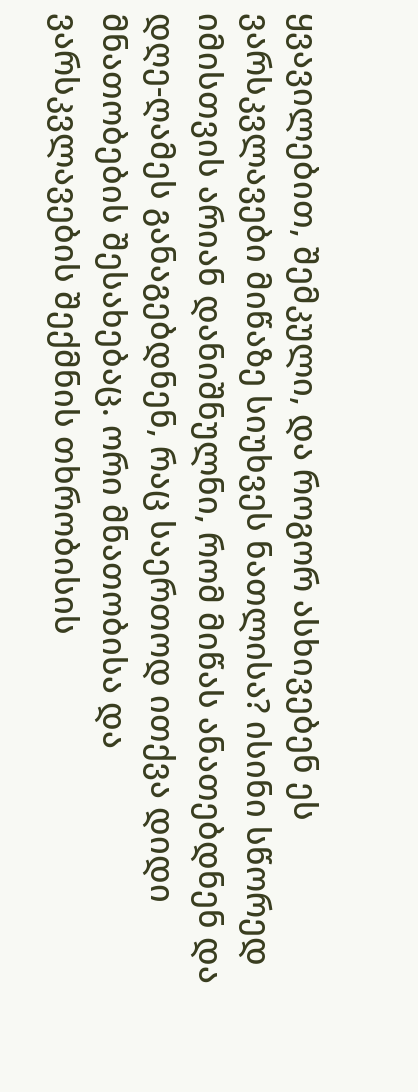ყვავილებით, შემკული, და როგორ ასხივებენ ეს ვარსკვლავები მიწაზე სიუხვეს ნათლისა? ისინი სწორედ იმისთვის არიან დანიშნულნი, რომ მიწას ანათებდნენ და დღე-ღამეს განაგებდნენ, რაც საერთოდ ითქვა დიდი მნათობების შესახებაც. ორი მნათობისა და ვარსკვლავების შექმნის თხრობისის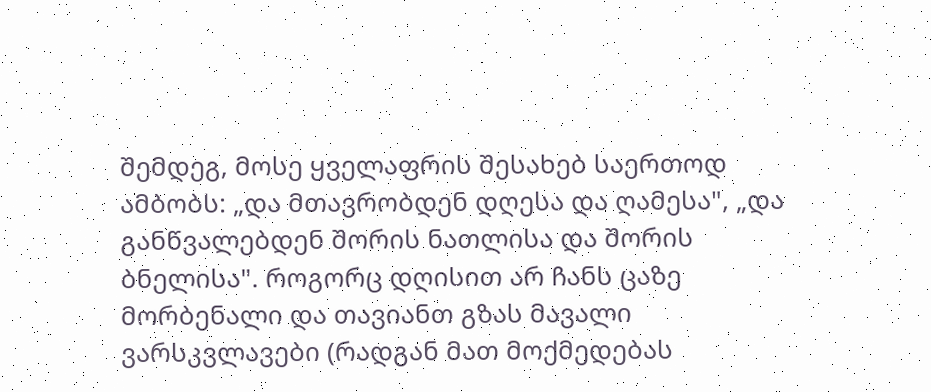შემდეგ, მოსე ყველაფრის შესახებ საერთოდ ამბობს: „და მთავრობდენ დღესა და ღამესა", „და განწვალებდენ შორის ნათლისა და შორის ბნელისა". როგორც დღისით არ ჩანს ცაზე მორბენალი და თავიანთ გზას მავალი ვარსკვლავები (რადგან მათ მოქმედებას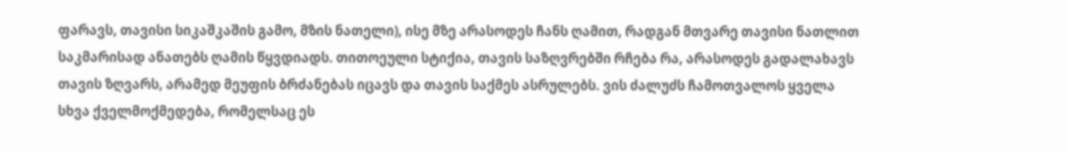ფარავს, თავისი სიკაშკაშის გამო, მზის ნათელი), ისე მზე არასოდეს ჩანს ღამით, რადგან მთვარე თავისი ნათლით საკმარისად ანათებს ღამის წყვდიადს. თითოეული სტიქია, თავის საზღვრებში რჩება რა, არასოდეს გადალახავს თავის ზღვარს, არამედ მეუფის ბრძანებას იცავს და თავის საქმეს ასრულებს. ვის ძალუძს ჩამოთვალოს ყველა სხვა ქველმოქმედება, რომელსაც ეს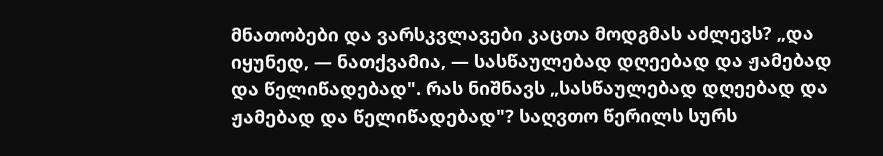მნათობები და ვარსკვლავები კაცთა მოდგმას აძლევს? „და იყუნედ, — ნათქვამია, — სასწაულებად დღეებად და ჟამებად და წელიწადებად". რას ნიშნავს „სასწაულებად დღეებად და ჟამებად და წელიწადებად"? საღვთო წერილს სურს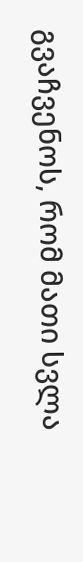გვაჩვენოს, რომ მათი სვლა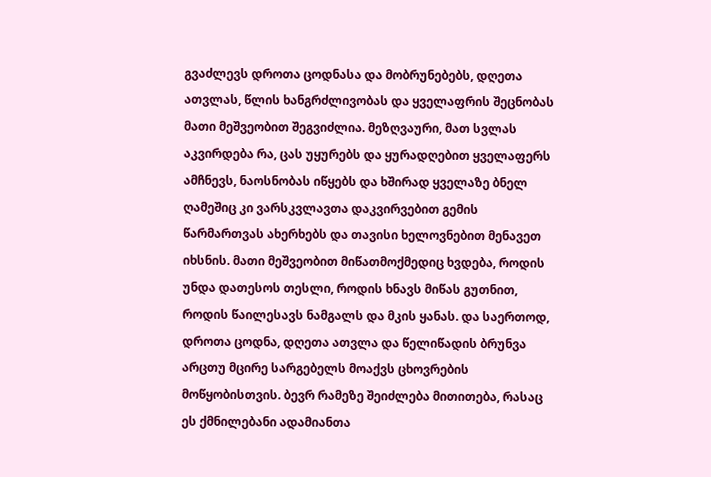გვაძლევს დროთა ცოდნასა და მობრუნებებს, დღეთა ათვლას, წლის ხანგრძლივობას და ყველაფრის შეცნობას მათი მეშვეობით შეგვიძლია. მეზღვაური, მათ სვლას აკვირდება რა, ცას უყურებს და ყურადღებით ყველაფერს ამჩნევს, ნაოსნობას იწყებს და ხშირად ყველაზე ბნელ ღამეშიც კი ვარსკვლავთა დაკვირვებით გემის წარმართვას ახერხებს და თავისი ხელოვნებით მენავეთ იხსნის. მათი მეშვეობით მიწათმოქმედიც ხვდება, როდის უნდა დათესოს თესლი, როდის ხნავს მიწას გუთნით, როდის წაილესავს ნამგალს და მკის ყანას. და საერთოდ, დროთა ცოდნა, დღეთა ათვლა და წელიწადის ბრუნვა არცთუ მცირე სარგებელს მოაქვს ცხოვრების მოწყობისთვის. ბევრ რამეზე შეიძლება მითითება, რასაც ეს ქმნილებანი ადამიანთა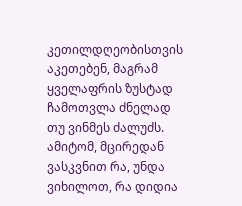კეთილდღეობისთვის აკეთებენ, მაგრამ ყველაფრის ზუსტად ჩამოთვლა ძნელად თუ ვინმეს ძალუძს. ამიტომ, მცირედან ვასკვნით რა, უნდა ვიხილოთ, რა დიდია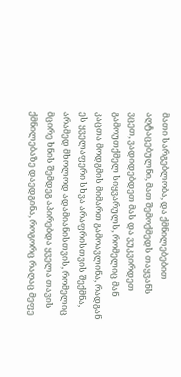მათი სარგებლობა, და ქმნილებებით აღტაცებულნი, მათ შემოქმედს თაყვანს ვცეთ, ვადიდებდეთ მას და ვუკვირდეთ გამოუთქმელ სიყვარულს, რომელიც მან კაცთა მოდგმის მიმართ გამოავლინა, რადგან ეს ყველაფერი სხვა არაფრისთვის შექმნა, არამედ მხოლოდ ადამიანისთვის, რომელიც მცირე ხნის შემდეგ აპირებდა ყველა თავის ქმნილებაზე დაედგინა, როგორც რაღაც მეფე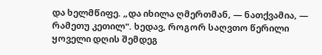და ხელმწიფე. „და იხილა ღმერთმან, — ნათქვამია, — რამეთუ კეთილ". ხედავ, როგორ საღვთო წერილი ყოველი დღის შემდეგ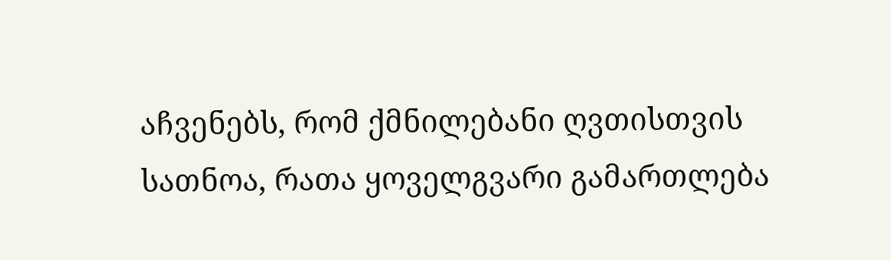აჩვენებს, რომ ქმნილებანი ღვთისთვის სათნოა, რათა ყოველგვარი გამართლება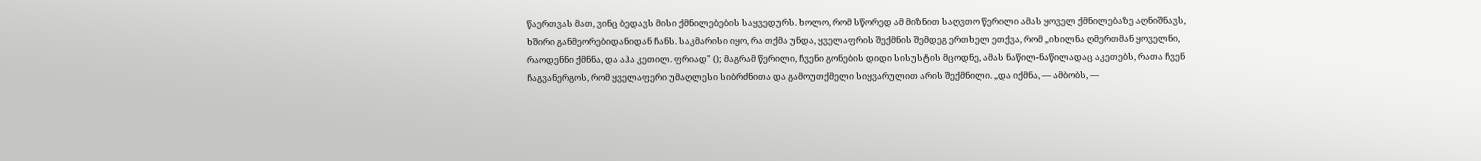წაერთვას მათ, ვინც ბედავს მისი ქმნილებების საყვედურს. ხოლო, რომ სწორედ ამ მიზნით საღვთო წერილი ამას ყოველ ქმნილებაზე აღნიშნავს, ხშირი განმეორებიდანიდან ჩანს. საკმარისი იყო, რა თქმა უნდა, ყველაფრის შექმნის შემდეგ ერთხელ ეთქვა, რომ „იხილნა ღმერთმან ყოველნი, რაოდენნი ქმნნა, და აჰა კეთილ. ფრიად" (); მაგრამ წერილი, ჩვენი გონების დიდი სისუსტის მცოდნე, ამას ნაწილ-ნაწილადაც აკეთებს, რათა ჩვენ ჩაგვანერგოს, რომ ყველაფერი უმაღლესი სიბრძნითა და გამოუთქმელი სიყვარულით არის შექმნილი. „და იქმნა, — ამბობს, —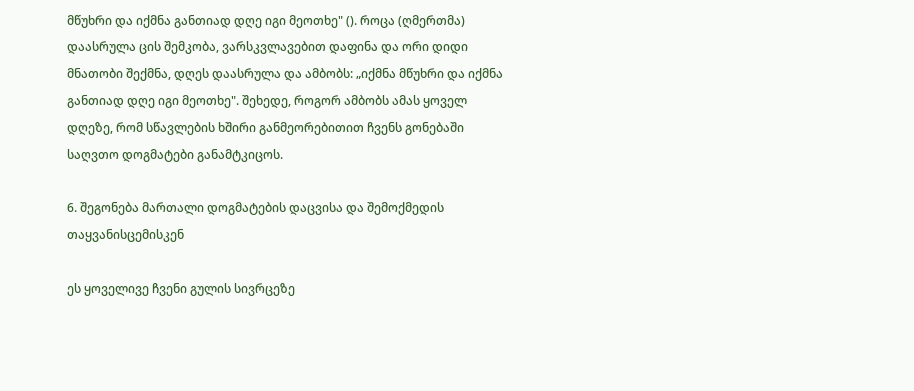მწუხრი და იქმნა განთიად დღე იგი მეოთხე" (). როცა (ღმერთმა) დაასრულა ცის შემკობა, ვარსკვლავებით დაფინა და ორი დიდი მნათობი შექმნა, დღეს დაასრულა და ამბობს: „იქმნა მწუხრი და იქმნა განთიად დღე იგი მეოთხე". შეხედე, როგორ ამბობს ამას ყოველ დღეზე, რომ სწავლების ხშირი განმეორებითით ჩვენს გონებაში საღვთო დოგმატები განამტკიცოს.

6. შეგონება მართალი დოგმატების დაცვისა და შემოქმედის თაყვანისცემისკენ

ეს ყოველივე ჩვენი გულის სივრცეზე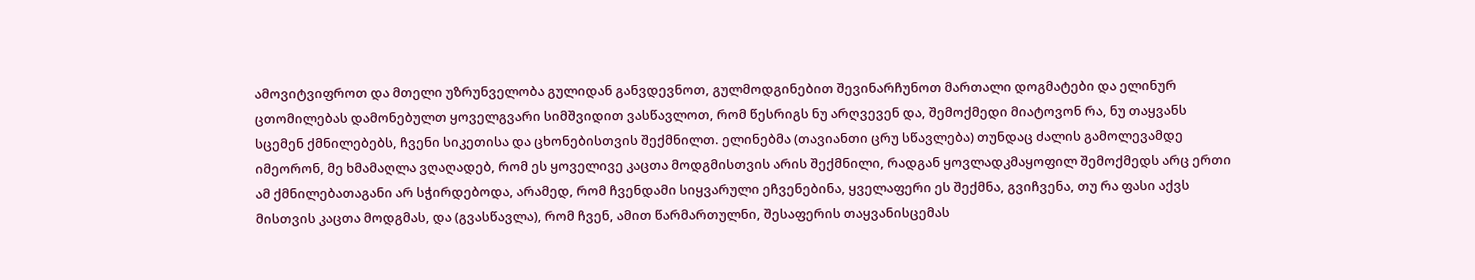ამოვიტვიფროთ და მთელი უზრუნველობა გულიდან განვდევნოთ, გულმოდგინებით შევინარჩუნოთ მართალი დოგმატები და ელინურ ცთომილებას დამონებულთ ყოველგვარი სიმშვიდით ვასწავლოთ, რომ წესრიგს ნუ არღვევენ და, შემოქმედი მიატოვონ რა, ნუ თაყვანს სცემენ ქმნილებებს, ჩვენი სიკეთისა და ცხონებისთვის შექმნილთ. ელინებმა (თავიანთი ცრუ სწავლება) თუნდაც ძალის გამოლევამდე იმეორონ, მე ხმამაღლა ვღაღადებ, რომ ეს ყოველივე კაცთა მოდგმისთვის არის შექმნილი, რადგან ყოვლადკმაყოფილ შემოქმედს არც ერთი ამ ქმნილებათაგანი არ სჭირდებოდა, არამედ, რომ ჩვენდამი სიყვარული ეჩვენებინა, ყველაფერი ეს შექმნა, გვიჩვენა, თუ რა ფასი აქვს მისთვის კაცთა მოდგმას, და (გვასწავლა), რომ ჩვენ, ამით წარმართულნი, შესაფერის თაყვანისცემას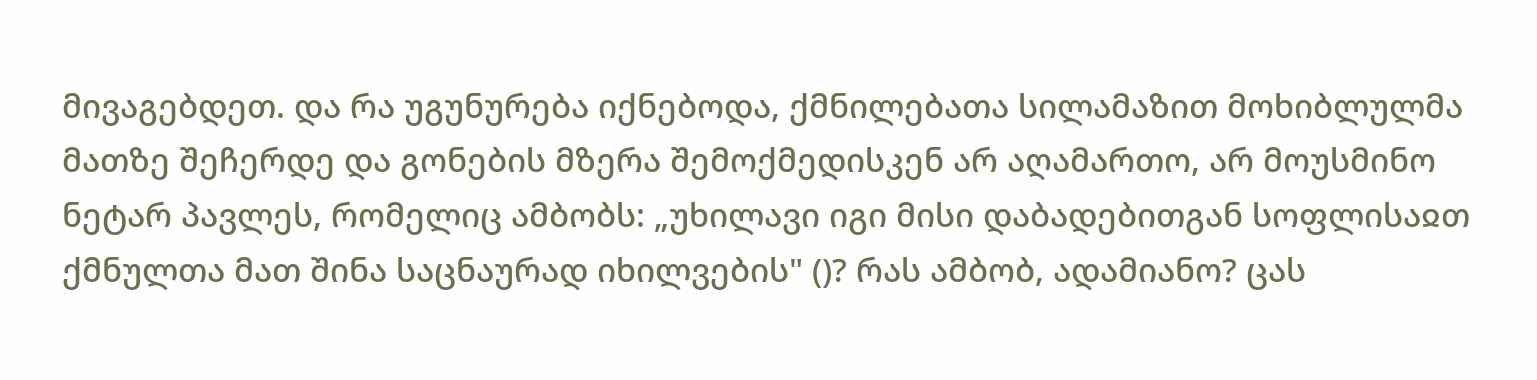მივაგებდეთ. და რა უგუნურება იქნებოდა, ქმნილებათა სილამაზით მოხიბლულმა მათზე შეჩერდე და გონების მზერა შემოქმედისკენ არ აღამართო, არ მოუსმინო ნეტარ პავლეს, რომელიც ამბობს: „უხილავი იგი მისი დაბადებითგან სოფლისაჲთ ქმნულთა მათ შინა საცნაურად იხილვების" ()? რას ამბობ, ადამიანო? ცას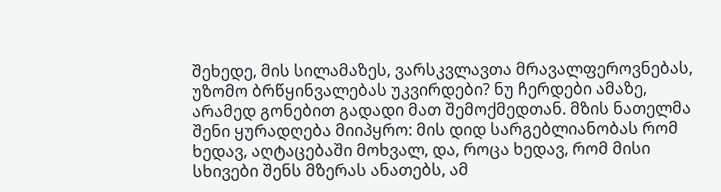შეხედე, მის სილამაზეს, ვარსკვლავთა მრავალფეროვნებას, უზომო ბრწყინვალებას უკვირდები? ნუ ჩერდები ამაზე, არამედ გონებით გადადი მათ შემოქმედთან. მზის ნათელმა შენი ყურადღება მიიპყრო: მის დიდ სარგებლიანობას რომ ხედავ, აღტაცებაში მოხვალ, და, როცა ხედავ, რომ მისი სხივები შენს მზერას ანათებს, ამ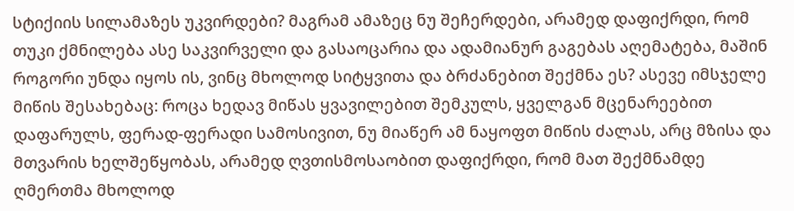სტიქიის სილამაზეს უკვირდები? მაგრამ ამაზეც ნუ შეჩერდები, არამედ დაფიქრდი, რომ თუკი ქმნილება ასე საკვირველი და გასაოცარია და ადამიანურ გაგებას აღემატება, მაშინ როგორი უნდა იყოს ის, ვინც მხოლოდ სიტყვითა და ბრძანებით შექმნა ეს? ასევე იმსჯელე მიწის შესახებაც: როცა ხედავ მიწას ყვავილებით შემკულს, ყველგან მცენარეებით დაფარულს, ფერად-ფერადი სამოსივით, ნუ მიაწერ ამ ნაყოფთ მიწის ძალას, არც მზისა და მთვარის ხელშეწყობას, არამედ ღვთისმოსაობით დაფიქრდი, რომ მათ შექმნამდე ღმერთმა მხოლოდ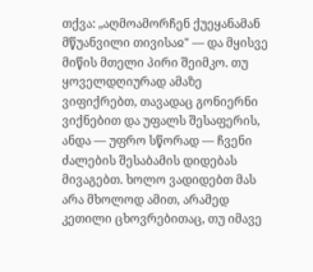თქვა: „აღმოამორჩენ ქუეყანამან მწუანვილი თივისაჲ" — და მყისვე მიწის მთელი პირი შეიმკო. თუ ყოველდღიურად ამაზე ვიფიქრებთ, თავადაც გონიერნი ვიქნებით და უფალს შესაფერის, ანდა — უფრო სწორად — ჩვენი ძალების შესაბამის დიდებას მივაგებთ. ხოლო ვადიდებთ მას არა მხოლოდ ამით, არამედ კეთილი ცხოვრებითაც, თუ იმავე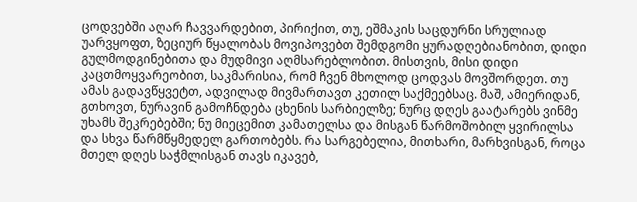ცოდვებში აღარ ჩავვარდებით, პირიქით, თუ, ეშმაკის საცდურნი სრულიად უარვყოფთ, ზეციურ წყალობას მოვიპოვებთ შემდგომი ყურადღებიანობით, დიდი გულმოდგინებითა და მუდმივი აღმსარებლობით. მისთვის, მისი დიდი კაცთმოყვარეობით, საკმარისია, რომ ჩვენ მხოლოდ ცოდვას მოვშორდეთ. თუ ამას გადავწყვეტთ, ადვილად მივმართავთ კეთილ საქმეებსაც. მაშ, ამიერიდან, გთხოვთ, ნურავინ გამოჩნდება ცხენის სარბიელზე; ნურც დღეს გაატარებს ვინმე უხამს შეკრებებში; ნუ მიეცემით კამათელსა და მისგან წარმოშობილ ყვირილსა და სხვა წარმწყმედელ გართობებს. რა სარგებელია, მითხარი, მარხვისგან, როცა მთელ დღეს საჭმლისგან თავს იკავებ,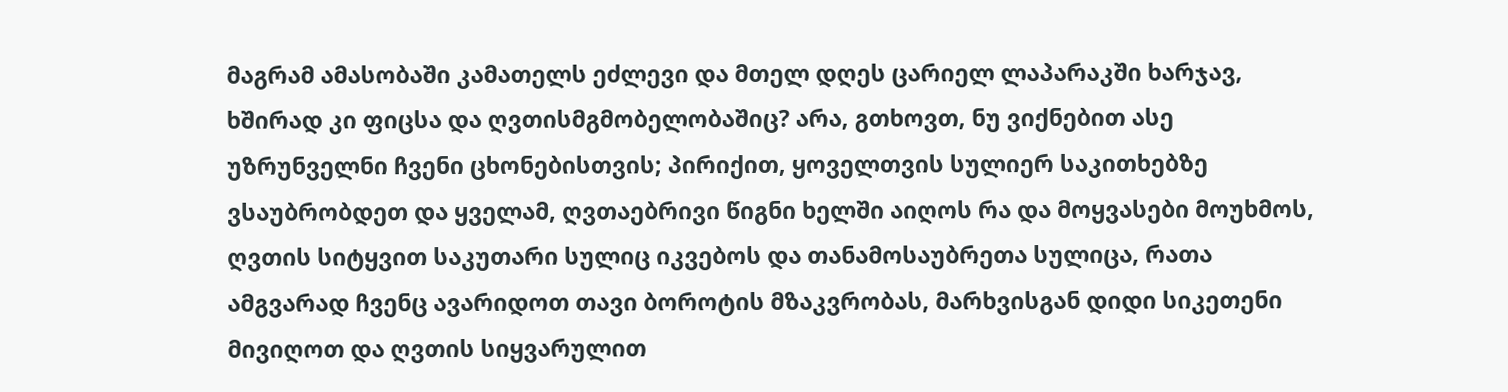მაგრამ ამასობაში კამათელს ეძლევი და მთელ დღეს ცარიელ ლაპარაკში ხარჯავ, ხშირად კი ფიცსა და ღვთისმგმობელობაშიც? არა, გთხოვთ, ნუ ვიქნებით ასე უზრუნველნი ჩვენი ცხონებისთვის; პირიქით, ყოველთვის სულიერ საკითხებზე ვსაუბრობდეთ და ყველამ, ღვთაებრივი წიგნი ხელში აიღოს რა და მოყვასები მოუხმოს, ღვთის სიტყვით საკუთარი სულიც იკვებოს და თანამოსაუბრეთა სულიცა, რათა ამგვარად ჩვენც ავარიდოთ თავი ბოროტის მზაკვრობას, მარხვისგან დიდი სიკეთენი მივიღოთ და ღვთის სიყვარულით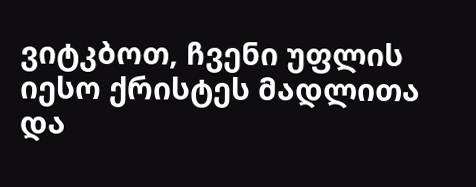ვიტკბოთ, ჩვენი უფლის იესო ქრისტეს მადლითა და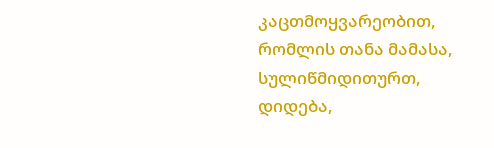კაცთმოყვარეობით, რომლის თანა მამასა, სულიწმიდითურთ, დიდება,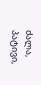ძალა, პატივი,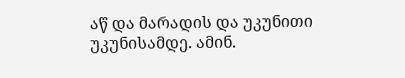აწ და მარადის და უკუნითი უკუნისამდე. ამინ.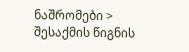ნაშრომები > შესაქმის წიგნის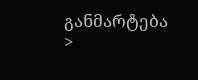განმარტება >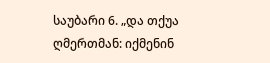საუბარი 6. „და თქუა ღმერთმან: იქმენინ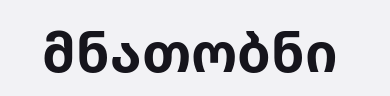მნათობნი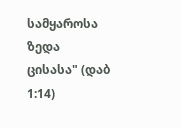სამყაროსა ზედა ცისასა" (დაბ 1:14)